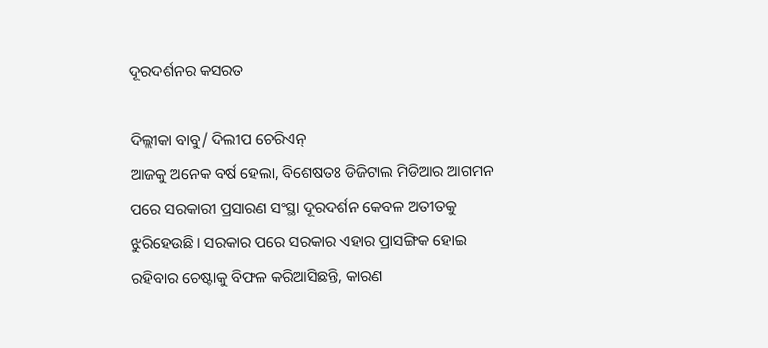ଦୂରଦର୍ଶନର କସରତ

ଦିଲ୍ଲୀକା ବାବୁ/ ଦିଲୀପ ଚେରିଏନ୍‌
ଆଜକୁ ଅନେକ ବର୍ଷ ହେଲା, ବିଶେଷତଃ ଡିଜିଟାଲ ମିଡିଆର ଆଗମନ ପରେ ସରକାରୀ ପ୍ରସାରଣ ସଂସ୍ଥା ଦୂରଦର୍ଶନ କେବଳ ଅତୀତକୁ ଝୁରିହେଉଛି। ସରକାର ପରେ ସରକାର ଏହାର ପ୍ରାସଙ୍ଗିକ ହୋଇ ରହିବାର ଚେଷ୍ଟାକୁ ବିଫଳ କରିଆସିଛନ୍ତି, କାରଣ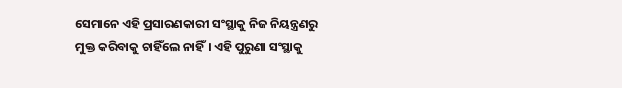ସେମାନେ ଏହି ପ୍ରସାରଣକାରୀ ସଂସ୍ଥାକୁ ନିଜ ନିୟନ୍ତ୍ରଣରୁ ମୁକ୍ତ କରିବାକୁ ଚାହିଁଲେ ନାହିଁ। ଏହି ପୁରୁଣା ସଂସ୍ଥାକୁ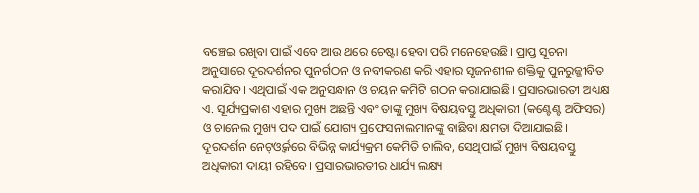ବଞ୍ଚେଇ ରଖିବା ପାଇଁ ଏବେ ଆଉ ଥରେ ଚେଷ୍ଟା ହେବା ପରି ମନେହେଉଛି। ପ୍ରାପ୍ତ ସୂଚନା ଅନୁସାରେ ଦୂରଦର୍ଶନର ପୁନର୍ଗଠନ ଓ ନବୀକରଣ କରି ଏହାର ସୃଜନଶୀଳ ଶକ୍ତିକୁ ପୁନରୁଜ୍ଜୀବିତ କରାଯିବ। ଏଥିପାଇଁ ଏକ ଅନୁସନ୍ଧାନ ଓ ଚୟନ କମିଟି ଗଠନ କରାଯାଇଛି। ପ୍ରସାରଭାରତୀ ଅଧ୍ୟକ୍ଷ ଏ. ସୂର୍ଯ୍ୟପ୍ରକାଶ ଏହାର ମୁଖ୍ୟ ଅଛନ୍ତି ଏବଂ ତାଙ୍କୁ ମୁଖ୍ୟ ବିଷୟବସ୍ତୁ ଅଧିକାରୀ (କଣ୍ଟେଣ୍ଟ ଅଫିସର) ଓ ଚାନେଲ ମୁଖ୍ୟ ପଦ ପାଇଁ ଯୋଗ୍ୟ ପ୍ରଫେସନାଲମାନଙ୍କୁ ବାଛିବା କ୍ଷମତା ଦିଆଯାଇଛି। ଦୂରଦର୍ଶନ ନେଟ୍‌ଓ୍ବର୍କରେ ବିଭିନ୍ନ କାର୍ଯ୍ୟକ୍ରମ କେମିତି ଚାଲିବ, ସେଥିପାଇଁ ମୁଖ୍ୟ ବିଷୟବସ୍ତୁ ଅଧିକାରୀ ଦାୟୀ ରହିବେ। ପ୍ରସାରଭାରତୀର ଧାର୍ଯ୍ୟ ଲକ୍ଷ୍ୟ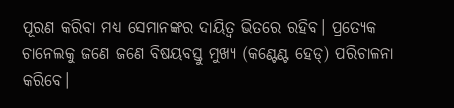ପୂରଣ କରିବା ମଧ୍ୟ ସେମାନଙ୍କର ଦାୟିତ୍ୱ ଭିତରେ ରହିବ। ପ୍ରତ୍ୟେକ ଚାନେଲକୁ ଜଣେ ଜଣେ ବିଷୟବସ୍ତୁ ମୁଖ୍ୟ (କଣ୍ଟେଣ୍ଟ ହେଡ୍‌) ପରିଚାଳନା କରିବେ।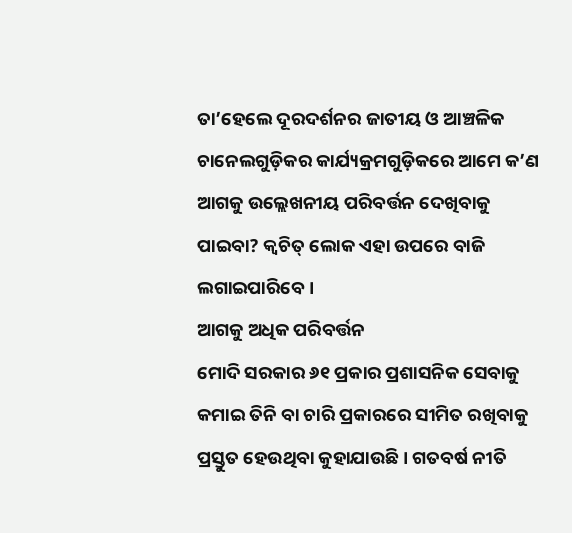ତା’ହେଲେ ଦୂରଦର୍ଶନର ଜାତୀୟ ଓ ଆଞ୍ଚଳିକ ଚାନେଲଗୁଡ଼ିକର କାର୍ଯ୍ୟକ୍ରମଗୁଡ଼ିକରେ ଆମେ କ’ଣ ଆଗକୁ ଉଲ୍ଲେଖନୀୟ ପରିବର୍ତ୍ତନ ଦେଖିବାକୁ ପାଇବା? କ୍ୱଚିତ୍‌ ଲୋକ ଏହା ଉପରେ ବାଜି ଲଗାଇପାରିବେ।
ଆଗକୁ ଅଧିକ ପରିବର୍ତ୍ତନ
ମୋଦି ସରକାର ୬୧ ପ୍ରକାର ପ୍ରଶାସନିକ ସେବାକୁ କମାଇ ତିନି ବା ଚାରି ପ୍ରକାରରେ ସୀମିତ ରଖିବାକୁ ପ୍ରସ୍ତୁତ ହେଉଥିବା କୁହାଯାଉଛି। ଗତବର୍ଷ ନୀତି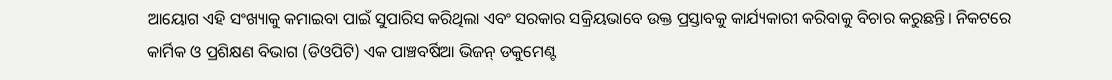ଆୟୋଗ ଏହି ସଂଖ୍ୟାକୁ କମାଇବା ପାଇଁ ସୁପାରିସ କରିଥିଲା ଏବଂ ସରକାର ସକ୍ରିୟଭାବେ ଉକ୍ତ ପ୍ରସ୍ତାବକୁ କାର୍ଯ୍ୟକାରୀ କରିବାକୁ ବିଚାର କରୁଛନ୍ତି। ନିକଟରେ କାର୍ମିକ ଓ ପ୍ରଶିକ୍ଷଣ ବିଭାଗ (ଡିଓପିଟି) ଏକ ପାଞ୍ଚବର୍ଷିଆ ଭିଜନ୍‌ ଡକୁମେଣ୍ଟ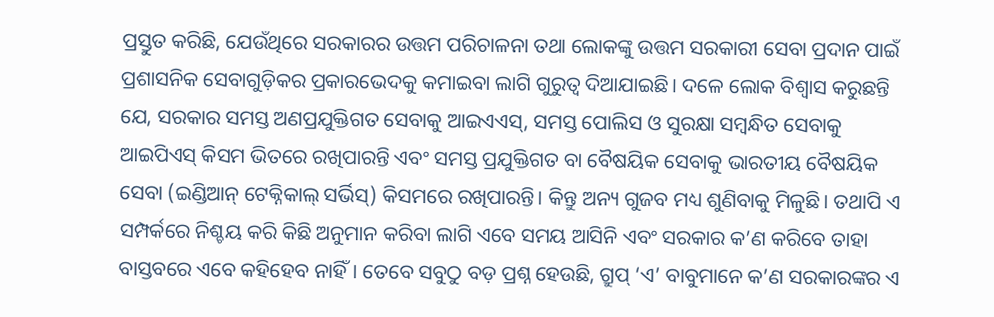ପ୍ରସ୍ତୁତ କରିଛି, ଯେଉଁଥିରେ ସରକାରର ଉତ୍ତମ ପରିଚାଳନା ତଥା ଲୋକଙ୍କୁ ଉତ୍ତମ ସରକାରୀ ସେବା ପ୍ରଦାନ ପାଇଁ ପ୍ରଶାସନିକ ସେବାଗୁଡ଼ିକର ପ୍ରକାରଭେଦକୁ କମାଇବା ଲାଗି ଗୁରୁତ୍ୱ ଦିଆଯାଇଛି। ଦଳେ ଲୋକ ବିଶ୍ୱାସ କରୁଛନ୍ତି ଯେ, ସରକାର ସମସ୍ତ ଅଣପ୍ରଯୁକ୍ତିଗତ ସେବାକୁ ଆଇଏଏସ୍‌, ସମସ୍ତ ପୋଲିସ ଓ ସୁରକ୍ଷା ସମ୍ବନ୍ଧିତ ସେବାକୁ ଆଇପିଏସ୍‌ କିସମ ଭିତରେ ରଖିପାରନ୍ତି ଏବଂ ସମସ୍ତ ପ୍ରଯୁକ୍ତିଗତ ବା ବୈଷୟିକ ସେବାକୁ ଭାରତୀୟ ବୈଷୟିକ ସେବା (ଇଣ୍ଡିଆନ୍‌ ଟେକ୍ନିକାଲ୍‌ ସର୍ଭିସ୍‌) କିସମରେ ରଖିପାରନ୍ତି। କିନ୍ତୁ ଅନ୍ୟ ଗୁଜବ ମଧ୍ୟ ଶୁଣିବାକୁ ମିଳୁଛି। ତଥାପି ଏ ସମ୍ପର୍କରେ ନିଶ୍ଚୟ କରି କିଛି ଅନୁମାନ କରିବା ଲାଗି ଏବେ ସମୟ ଆସିନି ଏବଂ ସରକାର କ’ଣ କରିବେ ତାହା ବାସ୍ତବରେ ଏବେ କହିହେବ ନାହିଁ। ତେବେ ସବୁଠୁ ବଡ଼ ପ୍ରଶ୍ନ ହେଉଛି, ଗ୍ରୁପ୍‌ ‘ଏ’ ବାବୁମାନେ କ’ଣ ସରକାରଙ୍କର ଏ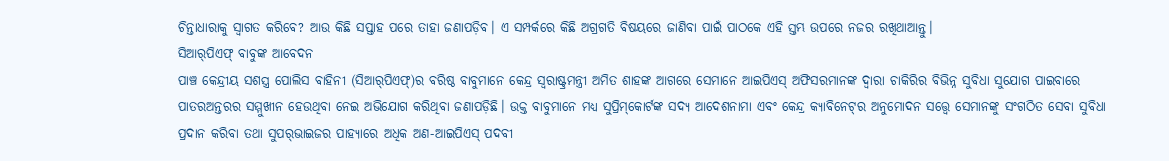ଚିନ୍ତାଧାରାକୁ ସ୍ବାଗତ କରିବେ? ଆଉ କିଛି ସପ୍ତାହ ପରେ ତାହା ଜଣାପଡ଼ିବ। ଏ ସମ୍ପର୍କରେ କିଛି ଅଗ୍ରଗତି ବିଷୟରେ ଜାଣିବା ପାଇଁ ପାଠକେ ଏହି ସ୍ତମ୍ଭ ଉପରେ ନଜର ରଖିଥାଆନ୍ତୁ।
ସିଆର୍‌ପିଏଫ୍‌ ବାବୁଙ୍କ ଆବେଦନ
ପାଞ୍ଚ କେନ୍ଦ୍ରୀୟ ସଶସ୍ତ୍ର ପୋଲିସ ବାହିନୀ (ସିଆର୍‌ପିଏଫ୍‌)ର ବରିଷ୍ଠ ବାବୁମାନେ କେନ୍ଦ୍ର ସ୍ବରାଷ୍ଟ୍ରମନ୍ତ୍ରୀ ଅମିତ ଶାହଙ୍କ ଆଗରେ ସେମାନେ ଆଇପିଏସ୍‌ ଅଫିସରମାନଙ୍କ ଦ୍ୱାରା ଚାକିରିର ବିଭିନ୍ନ ସୁବିଧା ସୁଯୋଗ ପାଇବାରେ ପାତରଅନ୍ତରର ସମ୍ମୁଖୀନ ହେଉଥିବା ନେଇ ଅଭିଯୋଗ କରିଥିବା ଜଣାପଡ଼ିଛି। ଉକ୍ତ ବାବୁମାନେ ମଧ୍ୟ ସୁପ୍ରିମ୍‌କୋର୍ଟଙ୍କ ସଦ୍ୟ ଆଦେଶନାମା ଏବଂ କେନ୍ଦ୍ର କ୍ୟାବିନେଟ୍‌ର ଅନୁମୋଦନ ସତ୍ତ୍ୱେ ସେମାନଙ୍କୁ ସଂଗଠିତ ସେବା ସୁବିଧା ପ୍ରଦାନ କରିବା ତଥା ସୁପର୍‌ଭାଇଜର ପାହ୍ୟାରେ ଅଧିକ ଅଣ-ଆଇପିଏସ୍‌ ପଦବୀ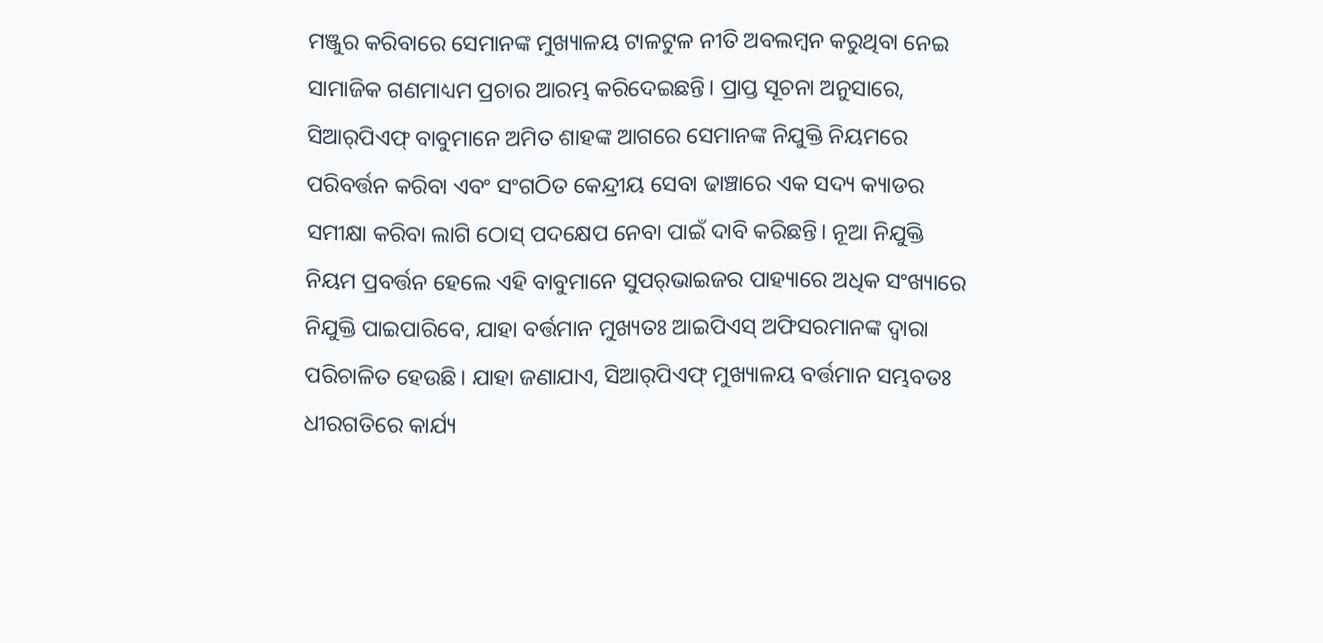ମଞ୍ଜୁର କରିବାରେ ସେମାନଙ୍କ ମୁଖ୍ୟାଳୟ ଟାଳଟୁଳ ନୀତି ଅବଲମ୍ବନ କରୁଥିବା ନେଇ ସାମାଜିକ ଗଣମାଧ୍ୟମ ପ୍ରଚାର ଆରମ୍ଭ କରିଦେଇଛନ୍ତି। ପ୍ରାପ୍ତ ସୂଚନା ଅନୁସାରେ, ସିଆର୍‌ପିଏଫ୍‌ ବାବୁମାନେ ଅମିତ ଶାହଙ୍କ ଆଗରେ ସେମାନଙ୍କ ନିଯୁକ୍ତି ନିୟମରେ ପରିବର୍ତ୍ତନ କରିବା ଏବଂ ସଂଗଠିତ କେନ୍ଦ୍ରୀୟ ସେବା ଢାଞ୍ଚାରେ ଏକ ସଦ୍ୟ କ୍ୟାଡର ସମୀକ୍ଷା କରିବା ଲାଗି ଠୋସ୍‌ ପଦକ୍ଷେପ ନେବା ପାଇଁ ଦାବି କରିଛନ୍ତି। ନୂଆ ନିଯୁକ୍ତି ନିୟମ ପ୍ରବର୍ତ୍ତନ ହେଲେ ଏହି ବାବୁମାନେ ସୁପର୍‌ଭାଇଜର ପାହ୍ୟାରେ ଅଧିକ ସଂଖ୍ୟାରେ ନିଯୁକ୍ତି ପାଇପାରିବେ, ଯାହା ବର୍ତ୍ତମାନ ମୁଖ୍ୟତଃ ଆଇପିଏସ୍‌ ଅଫିସରମାନଙ୍କ ଦ୍ୱାରା ପରିଚାଳିତ ହେଉଛି। ଯାହା ଜଣାଯାଏ, ସିଆର୍‌ପିଏଫ୍‌ ମୁଖ୍ୟାଳୟ ବର୍ତ୍ତମାନ ସମ୍ଭବତଃ ଧୀରଗତିରେ କାର୍ଯ୍ୟ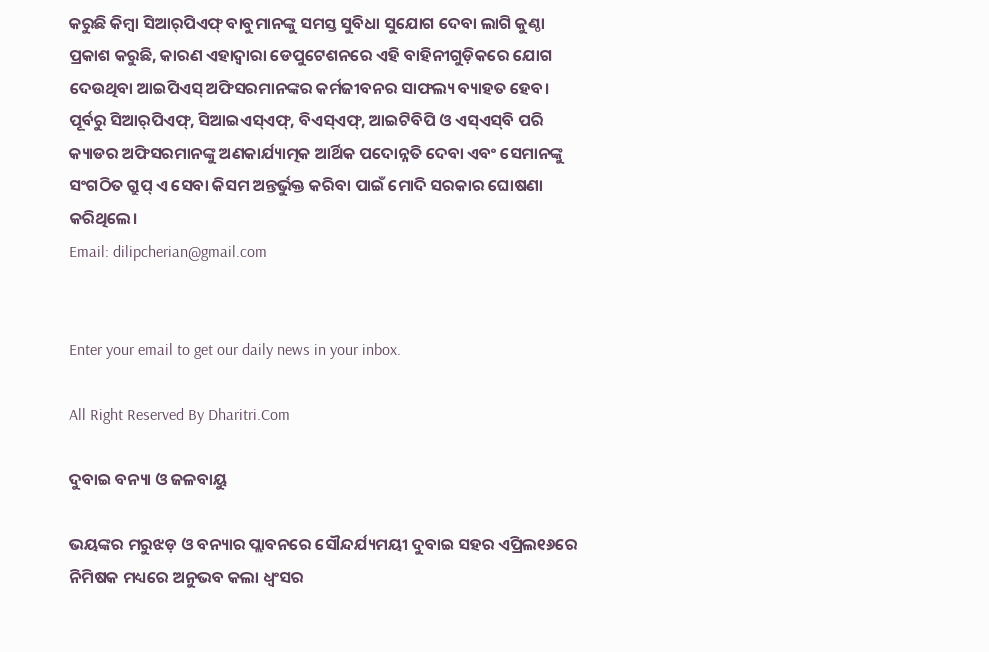କରୁଛି କିମ୍ବା ସିଆର୍‌ପିଏଫ୍‌ ବାବୁମାନଙ୍କୁ ସମସ୍ତ ସୁବିଧା ସୁଯୋଗ ଦେବା ଲାଗି କୁଣ୍ଠା ପ୍ରକାଶ କରୁଛି, କାରଣ ଏହାଦ୍ୱାରା ଡେପୁଟେଶନରେ ଏହି ବାହିନୀଗୁଡ଼ିକରେ ଯୋଗ ଦେଉଥିବା ଆଇପିଏସ୍‌ ଅଫିସରମାନଙ୍କର କର୍ମଜୀବନର ସାଫଲ୍ୟ ବ୍ୟାହତ ହେବ। ପୂର୍ବରୁ ସିଆର୍‌ପିଏଫ୍‌, ସିଆଇଏସ୍‌ଏଫ୍‌, ବିଏସ୍‌ଏଫ୍‌, ଆଇଟିବିପି ଓ ଏସ୍‌ଏସ୍‌ବି ପରି କ୍ୟାଡର ଅଫିସରମାନଙ୍କୁ ଅଣକାର୍ଯ୍ୟାତ୍ମକ ଆର୍ଥିକ ପଦୋନ୍ନତି ଦେବା ଏବଂ ସେମାନଙ୍କୁ ସଂଗଠିତ ଗ୍ରୁପ୍‌ ଏ ସେବା କିସମ ଅନ୍ତର୍ଭୁକ୍ତ କରିବା ପାଇଁ ମୋଦି ସରକାର ଘୋଷଣା କରିଥିଲେ।
Email: dilipcherian@gmail.com


Enter your email to get our daily news in your inbox.

All Right Reserved By Dharitri.Com

ଦୁବାଇ ବନ୍ୟା ଓ ଜଳବାୟୁ

ଭୟଙ୍କର ମରୁଝଡ଼ ଓ ବନ୍ୟାର ପ୍ଲାବନରେ ସୌନ୍ଦର୍ଯ୍ୟମୟୀ ଦୁବାଇ ସହର ଏପ୍ରିଲ୧୬ରେ ନିମିଷକ ମଧ୍ୟରେ ଅନୁଭବ କଲା ଧ୍ବଂସର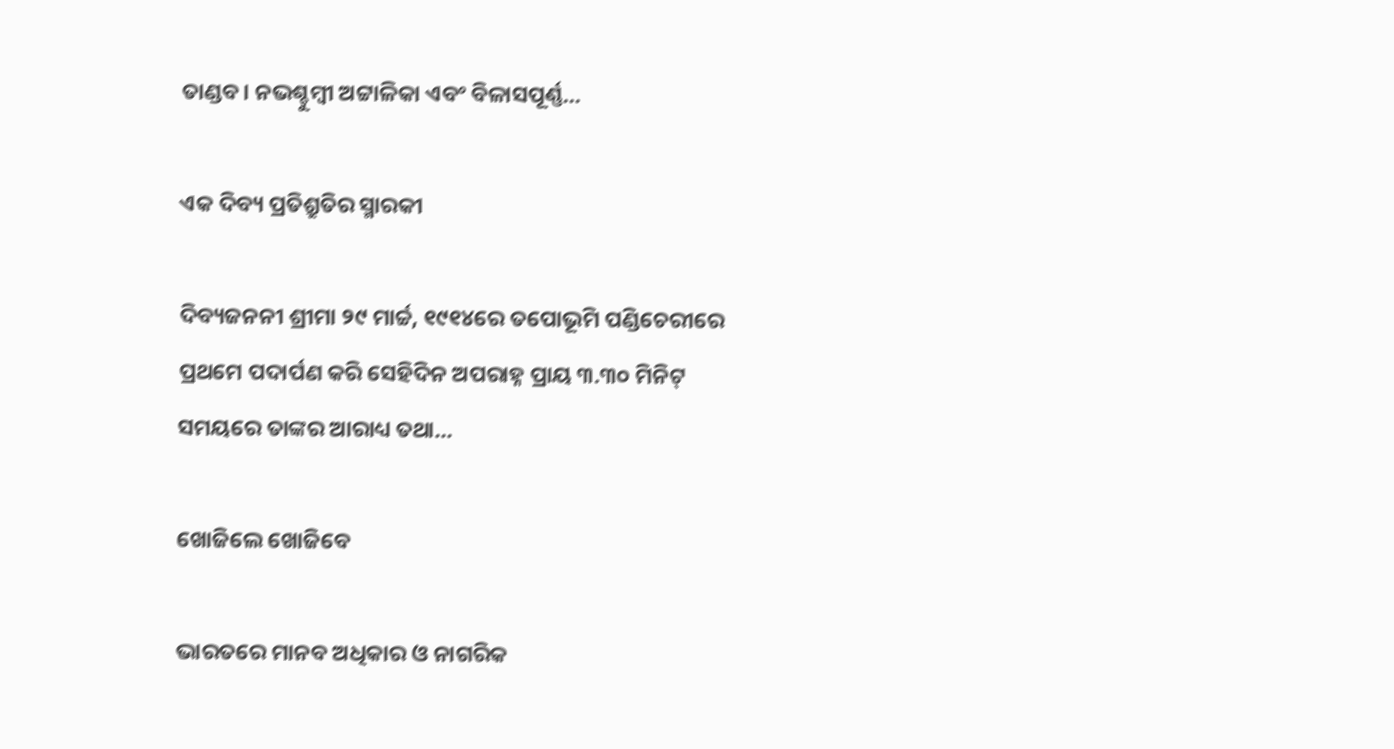ତାଣ୍ଡବ। ନଭଶ୍ଚୁମ୍ବୀ ଅଟ୍ଟାଳିକା ଏବଂ ବିଳାସପୂର୍ଣ୍ଣ...

ଏକ ଦିବ୍ୟ ପ୍ରତିଶ୍ରୁତିର ସ୍ମାରକୀ

ଦିବ୍ୟଜନନୀ ଶ୍ରୀମା ୨୯ ମାର୍ଚ୍ଚ, ୧୯୧୪ରେ ତପୋଭୂମି ପଣ୍ଡିଚେରୀରେ ପ୍ରଥମେ ପଦାର୍ପଣ କରି ସେହିଦିନ ଅପରାହ୍ନ ପ୍ରାୟ ୩.୩୦ ମିନିଟ୍‌ ସମୟରେ ତାଙ୍କର ଆରାଧ୍ୟ ତଥା...

ଖୋଜିଲେ ଖୋଜିବେ

ଭାରତରେ ମାନବ ଅଧିକାର ଓ ନାଗରିକ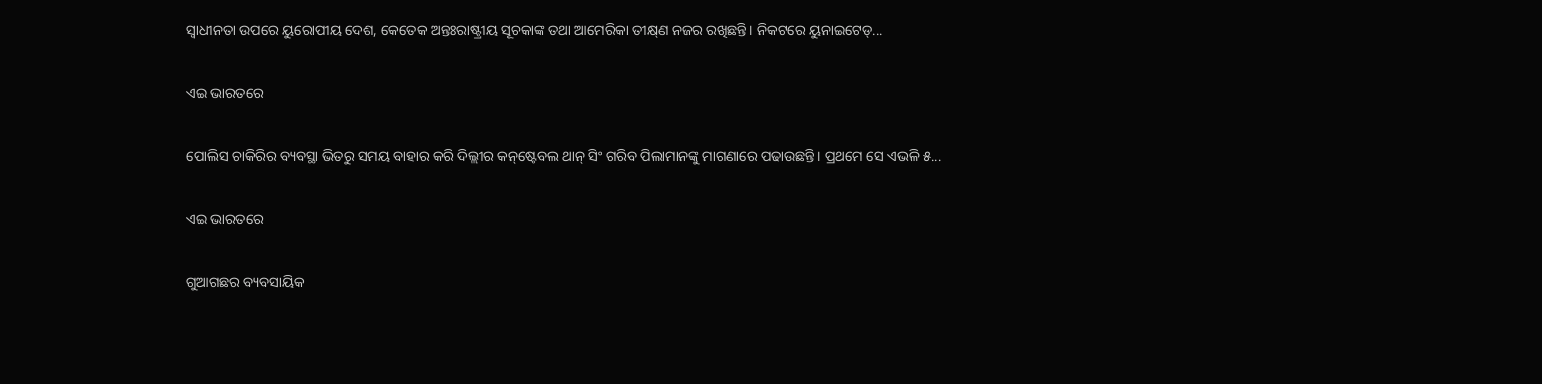ସ୍ବାଧୀନତା ଉପରେ ୟୁରୋପୀୟ ଦେଶ, କେତେକ ଅନ୍ତଃରାଷ୍ଟ୍ରୀୟ ସୂଚକାଙ୍କ ତଥା ଆମେରିକା ତୀକ୍ଷ୍‌ଣ ନଜର ରଖିଛନ୍ତି। ନିକଟରେ ୟୁନାଇଟେଡ୍‌...

ଏଇ ଭାରତରେ

ପୋଲିସ ଚାକିରିର ବ୍ୟବସ୍ଥା ଭିତରୁ ସମୟ ବାହାର କରି ଦିଲ୍ଲୀର କନ୍‌ଷ୍ଟେବଲ ଥାନ୍‌ ସିଂ ଗରିବ ପିଲାମାନଙ୍କୁ ମାଗଣାରେ ପଢାଉଛନ୍ତି। ପ୍ରଥମେ ସେ ଏଭଳି ୫...

ଏଇ ଭାରତରେ

ଗୁଆଗଛର ବ୍ୟବସାୟିକ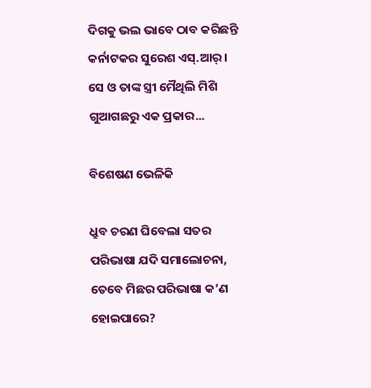ଦିଗକୁ ଭଲ ଭାବେ ଠାବ କରିଛନ୍ତି କର୍ନାଟକର ସୁରେଶ ଏସ୍‌.ଆର୍‌। ସେ ଓ ତାଙ୍କ ସ୍ତ୍ରୀ ମୈଥିଲି ମିଶି ଗୁଆଗଛରୁ ଏକ ପ୍ରକାର...

ବିଶେଷଣ ଭେଳିକି

ଧ୍ରୁବ ଚରଣ ଘିବେଲା ସତର ପରିଭାଷା ଯଦି ସମାଲୋଚନା, ତେବେ ମିଛର ପରିଭାଷା କ’ଣ ହୋଇପାରେ?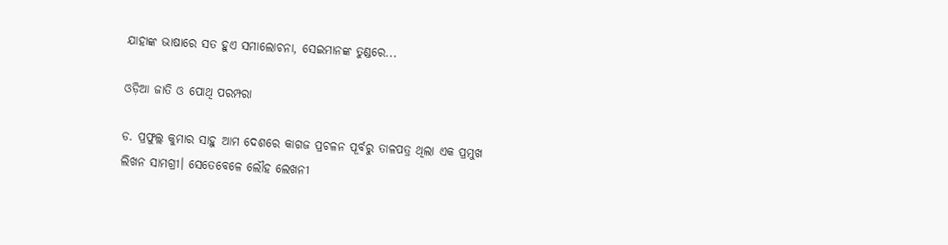ଯାହାଙ୍କ ଭାଷାରେ ସତ ହୁଏ ସମାଲୋଚନା, ସେଇମାନଙ୍କ ତୁଣ୍ଡରେ...

ଓଡ଼ିଆ ଜାତି ଓ ପୋଥି ପରମ୍ପରା

ଡ. ପ୍ରଫୁଲ୍ଲ କୁମାର ସାହୁ ଆମ ଦେଶରେ କାଗଜ ପ୍ରଚଳନ ପୂର୍ବରୁ ତାଳପତ୍ର ଥିଲା ଏକ ପ୍ରମୁଖ ଲିଖନ ସାମଗ୍ରୀ। ସେତେବେଳେ ଲୌହ ଲେଖନୀ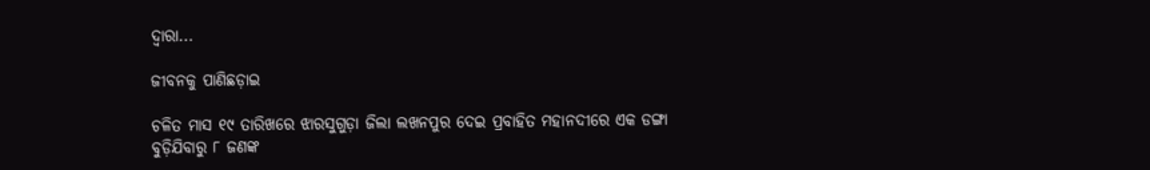ଦ୍ୱାରା...

ଜୀବନକୁ ପାଣିଛଡ଼ାଇ

ଚଳିତ ମାସ ୧୯ ତାରିଖରେ ଝାରସୁଗୁଡ଼ା ଜିଲା ଲଖନପୁର ଦେଇ ପ୍ରବାହିତ ମହାନଦୀରେ ଏକ ଡଙ୍ଗା ବୁଡ଼ିଯିବାରୁ ୮ ଜଣଙ୍କ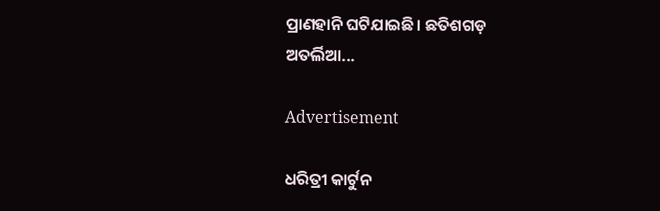ପ୍ରାଣହାନି ଘଟିଯାଇଛି। ଛତିଶଗଡ଼ ଅତର୍ଲିଆ...

Advertisement

ଧରିତ୍ରୀ କାର୍ଟୁନ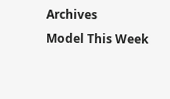Archives
Model This Week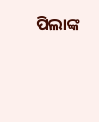ପିଲାଙ୍କ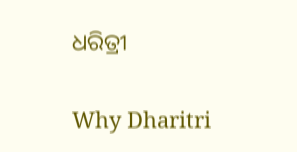ଧରିତ୍ରୀ

Why Dharitri